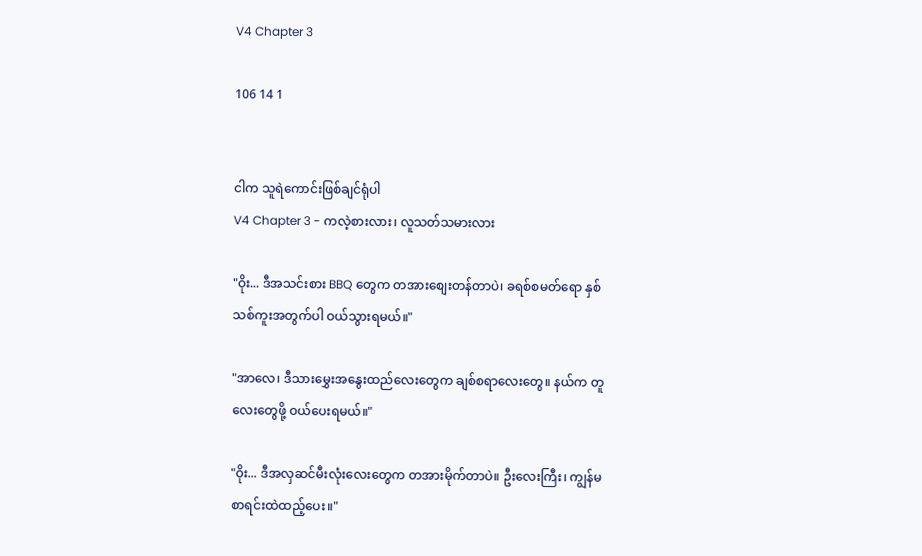V4 Chapter 3

106 14 1


ငါက သူရဲကောင်းဖြစ်ချင်ရုံပါ
V4 Chapter 3 - ကလဲ့စားလား၊ လူသတ်သမားလား

"ဝိုး... ဒီအသင်းစား BBQ တွေက တအားစျေးတန်တာပဲ၊ ခရစ်စမတ်ရော နှစ်သစ်ကူးအတွက်ပါ ဝယ်သွားရမယ်။"

"အာလေ၊ ဒီသားမွှေးအနွေးထည်လေးတွေက ချစ်စရာလေးတွေ။ နယ်က တူလေးတွေဖို့ ဝယ်ပေးရမယ်။"

"ဝိုး... ဒီအလှဆင်မီးလုံးလေးတွေက တအားမိုက်တာပဲ။ ဦးလေးကြီး၊ ကျွန်မစာရင်းထဲထည့်ပေး။"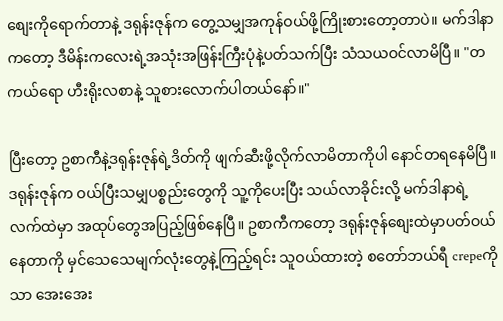စျေးကိုရောက်တာနဲ့ ဒရုန်းဇုန်က တွေ့သမျှအကုန်ဝယ်ဖို့ကြိုးစားတော့တာပဲ။ မက်ဒါနာကတော့ ဒီမိန်းကလေးရဲ့အသုံးအဖြန်းကြီးပုံနဲ့ပတ်သက်ပြီး သံသယဝင်လာမိပြီ။ "တကယ်ရော ဟီးရိုးလစာနဲ့ သူစားလောက်ပါတယ်နော်။"

ပြီးတော့ ဥစာကီနဲ့ဒရုန်းဇုန်ရဲ့ဒိတ်ကို ဖျက်ဆီးဖို့လိုက်လာမိတာကိုပါ နောင်တရနေမိပြီ။ ဒရုန်းဇုန်က ဝယ်ပြီးသမျှပစ္စည်းတွေကို သူ့ကိုပေးပြီး သယ်လာခိုင်းလို့ မက်ဒါနာရဲ့လက်ထဲမှာ အထုပ်တွေအပြည့်ဖြစ်နေပြီ။ ဥစာကီကတော့ ဒရုန်းဇုန်စျေးထဲမှာပတ်ဝယ်နေတာကို မှင်သေသေမျက်လုံးတွေနဲ့ကြည့်ရင်း သူဝယ်ထားတဲ့ စတော်ဘယ်ရီ crepeကိုသာ အေးအေး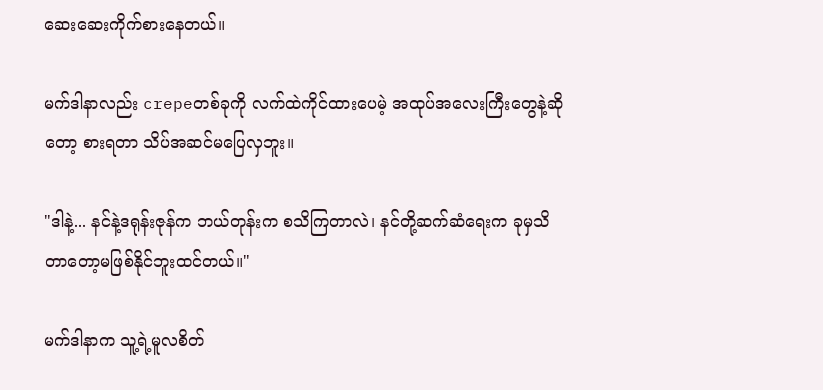ဆေးဆေးကိုက်စားနေတယ်။

မက်ဒါနာလည်း crepeတစ်ခုကို လက်ထဲကိုင်ထားပေမဲ့ အထုပ်အလေးကြီးတွေနဲ့ဆိုတော့ စားရတာ သိပ်အဆင်မပြေလှဘူး။

"ဒါနဲ့... နင်နဲ့ဒရုန်းဇုန်က ဘယ်တုန်းက စသိကြတာလဲ၊ နင်တို့ဆက်ဆံရေးက ခုမှသိတာတော့မဖြစ်နိုင်ဘူးထင်တယ်။"

မက်ဒါနာက သူ့ရဲ့မူလစိတ်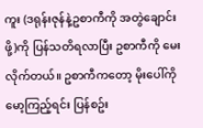ကူး (ဒရုန်းဇုန်နဲ့ဥစာကီကို အတွဲချောင်းဖို့)ကို ပြန်သတိရလာပြီး ဥစာကီကို မေးလိုက်တယ်။ ဥစာကီကတော့ မိုးပေါ်ကိုမော့ကြည့်ရင်း ပြန်စဥ်း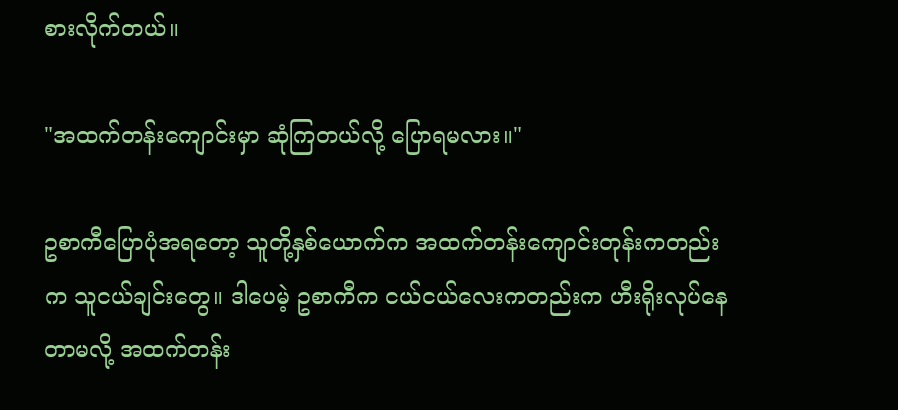စားလိုက်တယ်။

"အထက်တန်းကျောင်းမှာ ဆုံကြတယ်လို့ ပြောရမလား။"

ဥစာကီပြောပုံအရတော့ သူတို့နှစ်ယောက်က အထက်တန်းကျောင်းတုန်းကတည်းက သူငယ်ချင်းတွေ။ ဒါပေမဲ့ ဥစာကီက ငယ်ငယ်လေးကတည်းက ဟီးရိုးလုပ်နေတာမလို့ အထက်တန်း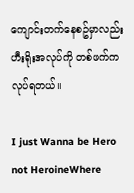ကျောင်းတက်နေစဥ်မှာလည်း ဟီးရိုးအလုပ်ကို တစ်ဖက်ကလုပ်ရတယ်။

I just Wanna be Hero not HeroineWhere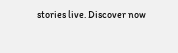stories live. Discover now